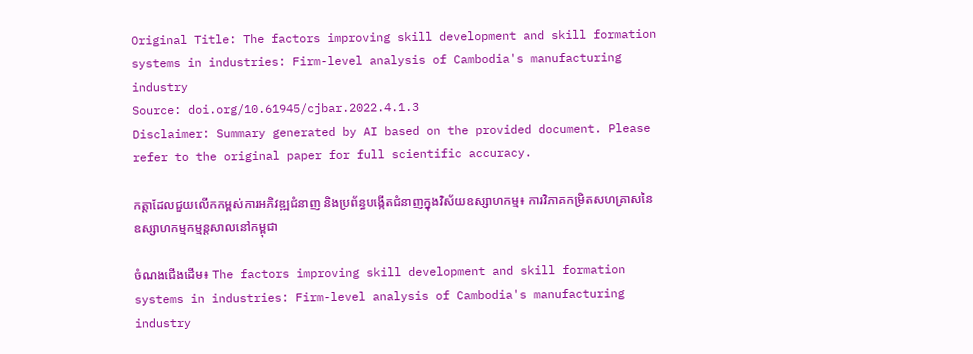Original Title: The factors improving skill development and skill formation systems in industries: Firm-level analysis of Cambodia's manufacturing industry
Source: doi.org/10.61945/cjbar.2022.4.1.3
Disclaimer: Summary generated by AI based on the provided document. Please refer to the original paper for full scientific accuracy.

កត្តាដែលជួយលើកកម្ពស់ការអភិវឌ្ឍជំនាញ និងប្រព័ន្ធបង្កើតជំនាញក្នុងវិស័យឧស្សាហកម្ម៖ ការវិភាគកម្រិតសហគ្រាសនៃឧស្សាហកម្មកម្មន្តសាលនៅកម្ពុជា

ចំណងជើងដើម៖ The factors improving skill development and skill formation systems in industries: Firm-level analysis of Cambodia's manufacturing industry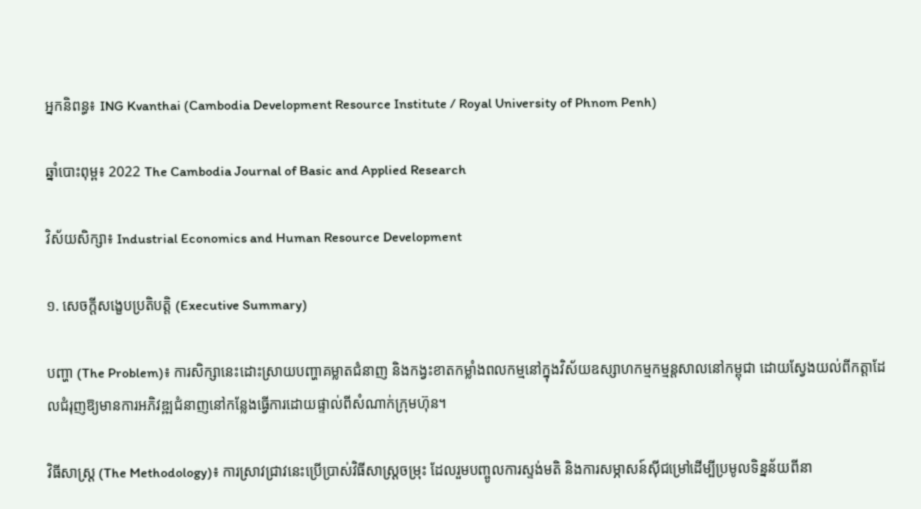អ្នកនិពន្ធ៖ ING Kvanthai (Cambodia Development Resource Institute / Royal University of Phnom Penh)

ឆ្នាំបោះពុម្ព៖ 2022 The Cambodia Journal of Basic and Applied Research

វិស័យសិក្សា៖ Industrial Economics and Human Resource Development

១. សេចក្តីសង្ខេបប្រតិបត្តិ (Executive Summary)

បញ្ហា (The Problem)៖ ការសិក្សានេះដោះស្រាយបញ្ហាគម្លាតជំនាញ និងកង្វះខាតកម្លាំងពលកម្មនៅក្នុងវិស័យឧស្សាហកម្មកម្មន្តសាលនៅកម្ពុជា ដោយស្វែងយល់ពីកត្តាដែលជំរុញឱ្យមានការអភិវឌ្ឍជំនាញនៅកន្លែងធ្វើការដោយផ្ទាល់ពីសំណាក់ក្រុមហ៊ុន។

វិធីសាស្ត្រ (The Methodology)៖ ការស្រាវជ្រាវនេះប្រើប្រាស់វិធីសាស្ត្រចម្រុះ ដែលរួមបញ្ចូលការស្ទង់មតិ និងការសម្ភាសន៍ស៊ីជម្រៅដើម្បីប្រមូលទិន្នន័យពីនា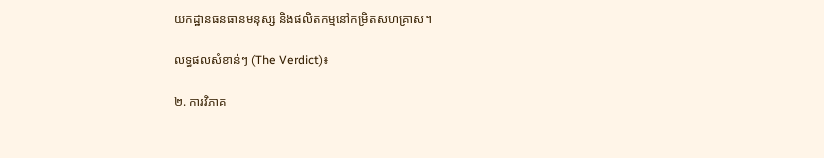យកដ្ឋានធនធានមនុស្ស និងផលិតកម្មនៅកម្រិតសហគ្រាស។

លទ្ធផលសំខាន់ៗ (The Verdict)៖

២. ការវិភាគ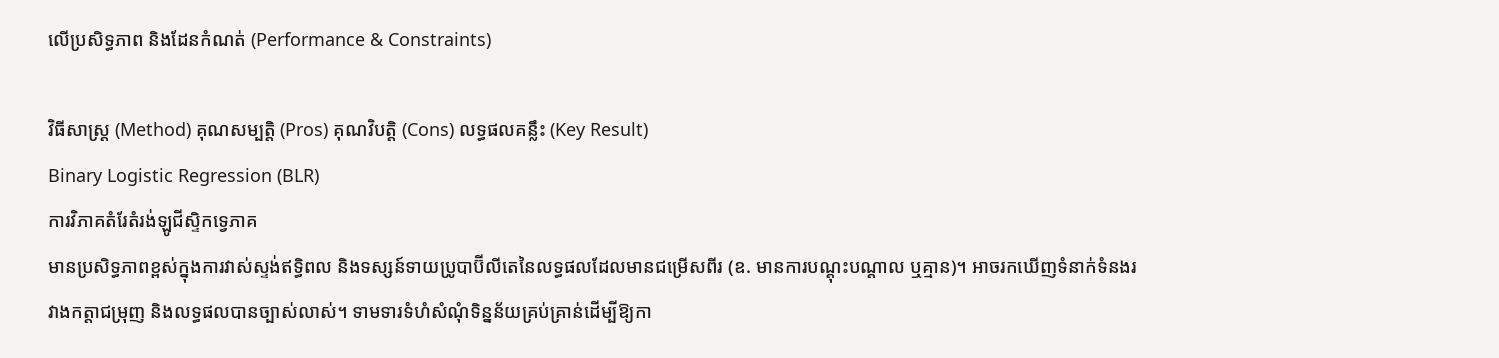លើប្រសិទ្ធភាព និងដែនកំណត់ (Performance & Constraints)

វិធីសាស្ត្រ (Method) គុណសម្បត្តិ (Pros) គុណវិបត្តិ (Cons) លទ្ធផលគន្លឹះ (Key Result)
Binary Logistic Regression (BLR)
ការវិភាគតំរែតំរង់ឡូជីស្ទិកទ្វេភាគ
មានប្រសិទ្ធភាពខ្ពស់ក្នុងការវាស់ស្ទង់ឥទ្ធិពល និងទស្សន៍ទាយប្រូបាប៊ីលីតេនៃលទ្ធផលដែលមានជម្រើសពីរ (ឧ. មានការបណ្តុះបណ្តាល ឬគ្មាន)។ អាចរកឃើញទំនាក់ទំនងរវាងកត្តាជម្រុញ និងលទ្ធផលបានច្បាស់លាស់។ ទាមទារទំហំសំណុំទិន្នន័យគ្រប់គ្រាន់ដើម្បីឱ្យកា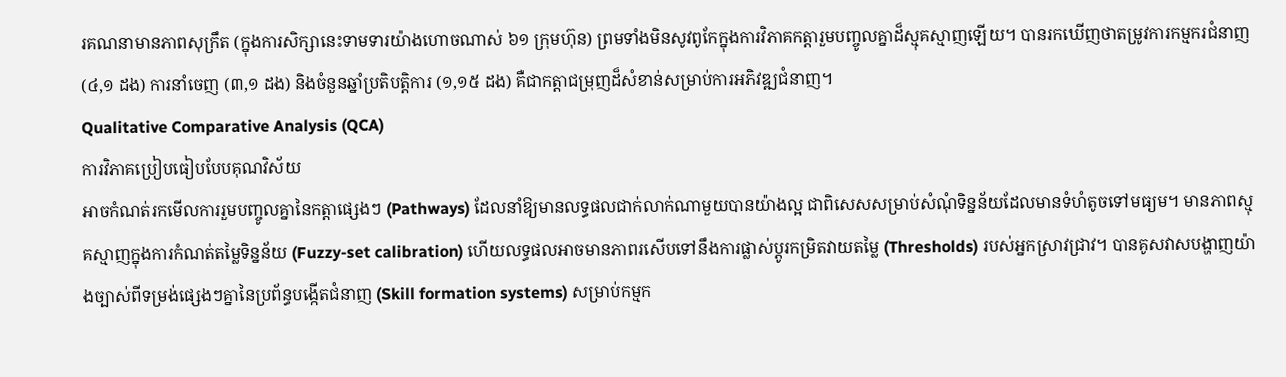រគណនាមានភាពសុក្រឹត (ក្នុងការសិក្សានេះទាមទារយ៉ាងហោចណាស់ ៦១ ក្រុមហ៊ុន) ព្រមទាំងមិនសូវពូកែក្នុងការវិភាគកត្តារួមបញ្ចូលគ្នាដ៏ស្មុគស្មាញឡើយ។ បានរកឃើញថាតម្រូវការកម្មករជំនាញ (៤,១ ដង) ការនាំចេញ (៣,១ ដង) និងចំនួនឆ្នាំប្រតិបត្តិការ (១,១៥ ដង) គឺជាកត្តាជម្រុញដ៏សំខាន់សម្រាប់ការអភិវឌ្ឍជំនាញ។
Qualitative Comparative Analysis (QCA)
ការវិភាគប្រៀបធៀបបែបគុណវិស័យ
អាចកំណត់រកមើលការរួមបញ្ចូលគ្នានៃកត្តាផ្សេងៗ (Pathways) ដែលនាំឱ្យមានលទ្ធផលជាក់លាក់ណាមួយបានយ៉ាងល្អ ជាពិសេសសម្រាប់សំណុំទិន្នន័យដែលមានទំហំតូចទៅមធ្យម។ មានភាពស្មុគស្មាញក្នុងការកំណត់តម្លៃទិន្នន័យ (Fuzzy-set calibration) ហើយលទ្ធផលអាចមានភាពរសើបទៅនឹងការផ្លាស់ប្តូរកម្រិតវាយតម្លៃ (Thresholds) របស់អ្នកស្រាវជ្រាវ។ បានគូសវាសបង្ហាញយ៉ាងច្បាស់ពីទម្រង់ផ្សេងៗគ្នានៃប្រព័ន្ធបង្កើតជំនាញ (Skill formation systems) សម្រាប់កម្មក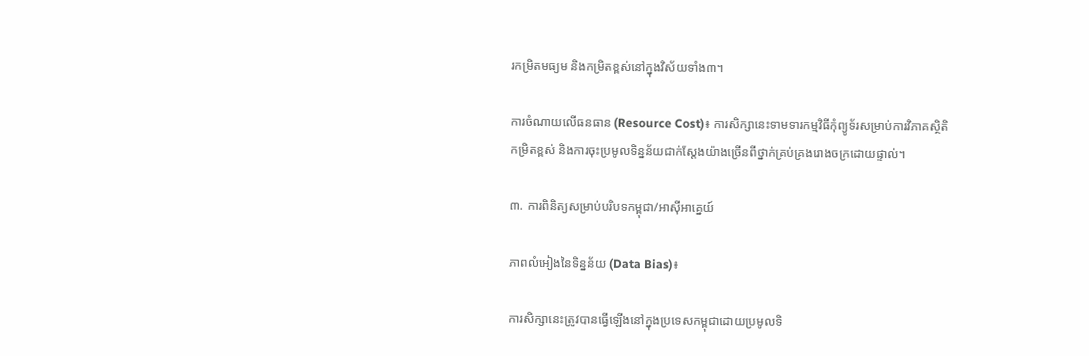រកម្រិតមធ្យម និងកម្រិតខ្ពស់នៅក្នុងវិស័យទាំង៣។

ការចំណាយលើធនធាន (Resource Cost)៖ ការសិក្សានេះទាមទារកម្មវិធីកុំព្យូទ័រសម្រាប់ការវិភាគស្ថិតិកម្រិតខ្ពស់ និងការចុះប្រមូលទិន្នន័យជាក់ស្តែងយ៉ាងច្រើនពីថ្នាក់គ្រប់គ្រងរោងចក្រដោយផ្ទាល់។

៣. ការពិនិត្យសម្រាប់បរិបទកម្ពុជា/អាស៊ីអាគ្នេយ៍

ភាពលំអៀងនៃទិន្នន័យ (Data Bias)៖

ការសិក្សានេះត្រូវបានធ្វើឡើងនៅក្នុងប្រទេសកម្ពុជាដោយប្រមូលទិ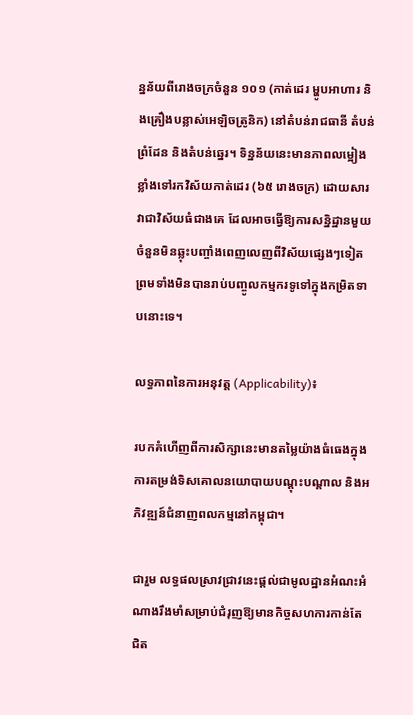ន្នន័យពីរោងចក្រចំនួន ១០១ (កាត់ដេរ ម្ហូបអាហារ និងគ្រឿងបន្លាស់អេឡិចត្រូនិក) នៅតំបន់រាជធានី តំបន់ព្រំដែន និងតំបន់ឆ្នេរ។ ទិន្នន័យនេះមានភាពលម្អៀងខ្លាំងទៅរកវិស័យកាត់ដេរ (៦៥ រោងចក្រ) ដោយសារវាជាវិស័យធំជាងគេ ដែលអាចធ្វើឱ្យការសន្និដ្ឋានមួយចំនួនមិនឆ្លុះបញ្ចាំងពេញលេញពីវិស័យផ្សេងៗទៀត ព្រមទាំងមិនបានរាប់បញ្ចូលកម្មករទូទៅក្នុងកម្រិតទាបនោះទេ។

លទ្ធភាពនៃការអនុវត្ត (Applicability)៖

របកគំហើញពីការសិក្សានេះមានតម្លៃយ៉ាងធំធេងក្នុងការតម្រង់ទិសគោលនយោបាយបណ្តុះបណ្តាល និងអភិវឌ្ឍន៍ជំនាញពលកម្មនៅកម្ពុជា។

ជារួម លទ្ធផលស្រាវជ្រាវនេះផ្តល់ជាមូលដ្ឋានអំណះអំណាងរឹងមាំសម្រាប់ជំរុញឱ្យមានកិច្ចសហការកាន់តែជិត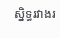ស្និទ្ធរវាងរ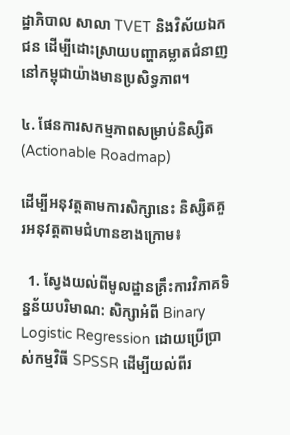ដ្ឋាភិបាល សាលា TVET និងវិស័យឯកជន ដើម្បីដោះស្រាយបញ្ហាគម្លាតជំនាញនៅកម្ពុជាយ៉ាងមានប្រសិទ្ធភាព។

៤. ផែនការសកម្មភាពសម្រាប់និស្សិត (Actionable Roadmap)

ដើម្បីអនុវត្តតាមការសិក្សានេះ និស្សិតគួរអនុវត្តតាមជំហានខាងក្រោម៖

  1. ស្វែងយល់ពីមូលដ្ឋានគ្រឹះការវិភាគទិន្នន័យបរិមាណ: សិក្សាអំពី Binary Logistic Regression ដោយប្រើប្រាស់កម្មវិធី SPSSR ដើម្បីយល់ពីរ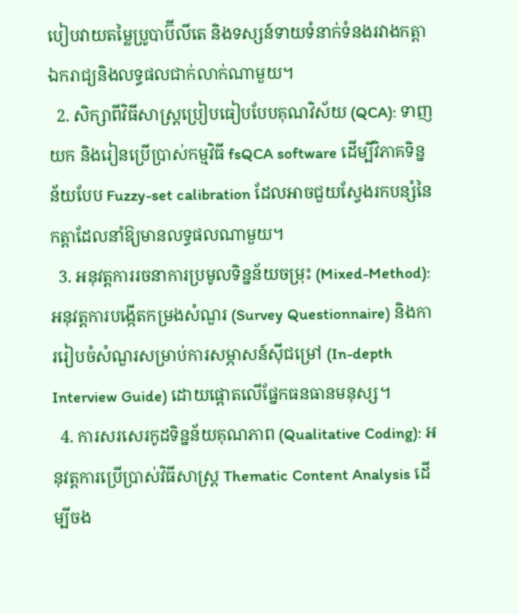បៀបវាយតម្លៃប្រូបាប៊ីលីតេ និងទស្សន៍ទាយទំនាក់ទំនងរវាងកត្តាឯករាជ្យនិងលទ្ធផលជាក់លាក់ណាមួយ។
  2. សិក្សាពីវិធីសាស្ត្រប្រៀបធៀបបែបគុណវិស័យ (QCA): ទាញយក និងរៀនប្រើប្រាស់កម្មវិធី fsQCA software ដើម្បីវិភាគទិន្នន័យបែប Fuzzy-set calibration ដែលអាចជួយស្វែងរកបន្សំនៃកត្តាដែលនាំឱ្យមានលទ្ធផលណាមួយ។
  3. អនុវត្តការរចនាការប្រមូលទិន្នន័យចម្រុះ (Mixed-Method): អនុវត្តការបង្កើតកម្រងសំណួរ (Survey Questionnaire) និងការរៀបចំសំណួរសម្រាប់ការសម្ភាសន៍ស៊ីជម្រៅ (In-depth Interview Guide) ដោយផ្តោតលើផ្នែកធនធានមនុស្ស។
  4. ការសរសេរកូដទិន្នន័យគុណភាព (Qualitative Coding): អនុវត្តការប្រើប្រាស់វិធីសាស្ត្រ Thematic Content Analysis ដើម្បីចង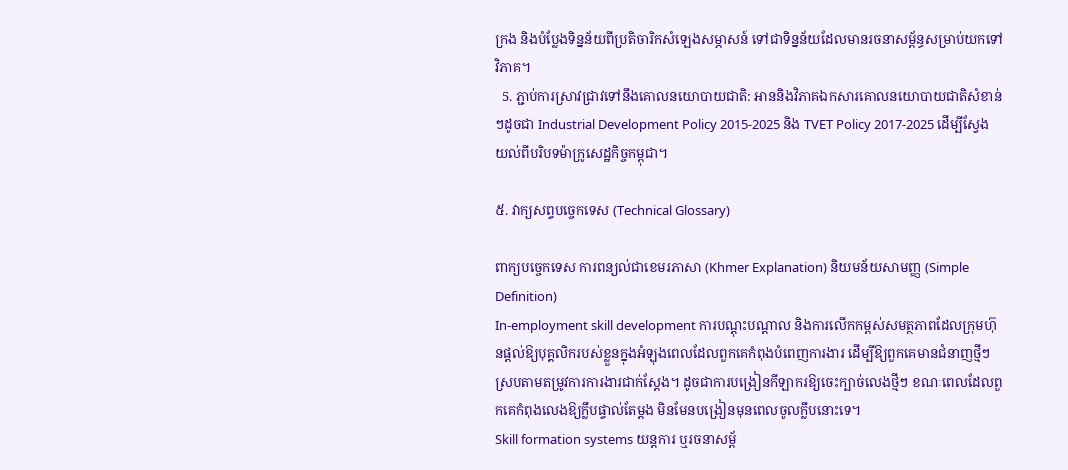ក្រង និងបំប្លែងទិន្នន័យពីប្រតិចារិកសំឡេងសម្ភាសន៍ ទៅជាទិន្នន័យដែលមានរចនាសម្ព័ន្ធសម្រាប់យកទៅវិភាគ។
  5. ភ្ជាប់ការស្រាវជ្រាវទៅនឹងគោលនយោបាយជាតិ: អាននិងវិភាគឯកសារគោលនយោបាយជាតិសំខាន់ៗដូចជា Industrial Development Policy 2015-2025 និង TVET Policy 2017-2025 ដើម្បីស្វែងយល់ពីបរិបទម៉ាក្រូសេដ្ឋកិច្ចកម្ពុជា។

៥. វាក្យសព្ទបច្ចេកទេស (Technical Glossary)

ពាក្យបច្ចេកទេស ការពន្យល់ជាខេមរភាសា (Khmer Explanation) និយមន័យសាមញ្ញ (Simple Definition)
In-employment skill development ការបណ្តុះបណ្តាល និងការលើកកម្ពស់សមត្ថភាពដែលក្រុមហ៊ុនផ្តល់ឱ្យបុគ្គលិករបស់ខ្លួនក្នុងអំឡុងពេលដែលពួកគេកំពុងបំពេញការងារ ដើម្បីឱ្យពួកគេមានជំនាញថ្មីៗស្របតាមតម្រូវការការងារជាក់ស្តែង។ ដូចជាការបង្រៀនកីឡាករឱ្យចេះក្បាច់លេងថ្មីៗ ខណៈពេលដែលពួកគេកំពុងលេងឱ្យក្លឹបផ្ទាល់តែម្តង មិនមែនបង្រៀនមុនពេលចូលក្លឹបនោះទេ។
Skill formation systems យន្តការ ឬរចនាសម្ព័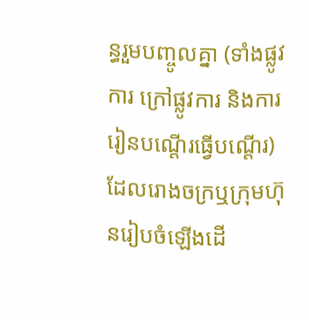ន្ធរួមបញ្ចូលគ្នា (ទាំងផ្លូវការ ក្រៅផ្លូវការ និងការរៀនបណ្តើរធ្វើបណ្តើរ) ដែលរោងចក្រឬក្រុមហ៊ុនរៀបចំឡើងដើ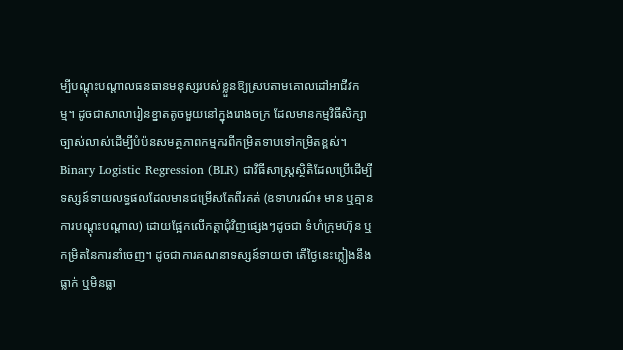ម្បីបណ្តុះបណ្តាលធនធានមនុស្សរបស់ខ្លួនឱ្យស្របតាមគោលដៅអាជីវកម្ម។ ដូចជាសាលារៀនខ្នាតតូចមួយនៅក្នុងរោងចក្រ ដែលមានកម្មវិធីសិក្សាច្បាស់លាស់ដើម្បីបំប៉នសមត្ថភាពកម្មករពីកម្រិតទាបទៅកម្រិតខ្ពស់។
Binary Logistic Regression (BLR) ជាវិធីសាស្ត្រស្ថិតិដែលប្រើដើម្បីទស្សន៍ទាយលទ្ធផលដែលមានជម្រើសតែពីរគត់ (ឧទាហរណ៍៖ មាន ឬគ្មាន ការបណ្តុះបណ្តាល) ដោយផ្អែកលើកត្តាជុំវិញផ្សេងៗដូចជា ទំហំក្រុមហ៊ុន ឬកម្រិតនៃការនាំចេញ។ ដូចជាការគណនាទស្សន៍ទាយថា តើថ្ងៃនេះភ្លៀងនឹងធ្លាក់ ឬមិនធ្លា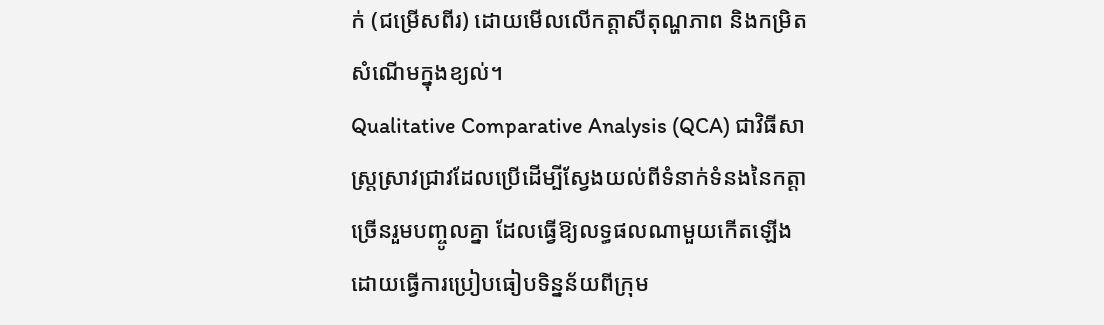ក់ (ជម្រើសពីរ) ដោយមើលលើកត្តាសីតុណ្ហភាព និងកម្រិតសំណើមក្នុងខ្យល់។
Qualitative Comparative Analysis (QCA) ជាវិធីសាស្ត្រស្រាវជ្រាវដែលប្រើដើម្បីស្វែងយល់ពីទំនាក់ទំនងនៃកត្តាច្រើនរួមបញ្ចូលគ្នា ដែលធ្វើឱ្យលទ្ធផលណាមួយកើតឡើង ដោយធ្វើការប្រៀបធៀបទិន្នន័យពីក្រុម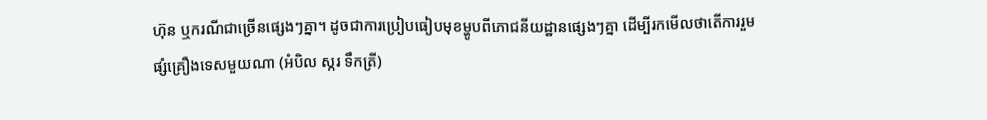ហ៊ុន ឬករណីជាច្រើនផ្សេងៗគ្នា។ ដូចជាការប្រៀបធៀបមុខម្ហូបពីភោជនីយដ្ឋានផ្សេងៗគ្នា ដើម្បីរកមើលថាតើការរួមផ្សំគ្រឿងទេសមួយណា (អំបិល ស្ករ ទឹកត្រី)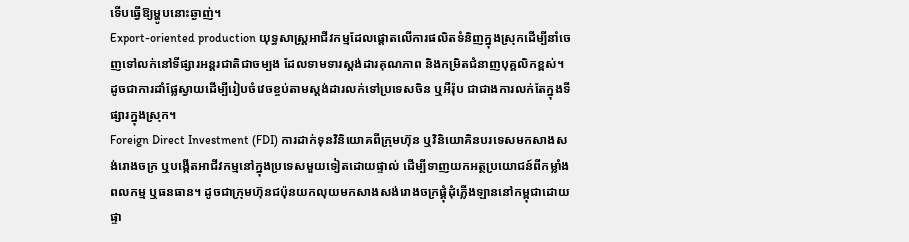ទើបធ្វើឱ្យម្ហូបនោះឆ្ងាញ់។
Export-oriented production យុទ្ធសាស្ត្រអាជីវកម្មដែលផ្តោតលើការផលិតទំនិញក្នុងស្រុកដើម្បីនាំចេញទៅលក់នៅទីផ្សារអន្តរជាតិជាចម្បង ដែលទាមទារស្តង់ដារគុណភាព និងកម្រិតជំនាញបុគ្គលិកខ្ពស់។ ដូចជាការដាំផ្លែស្វាយដើម្បីរៀបចំវេចខ្ចប់តាមស្តង់ដារលក់ទៅប្រទេសចិន ឬអឺរ៉ុប ជាជាងការលក់តែក្នុងទីផ្សារក្នុងស្រុក។
Foreign Direct Investment (FDI) ការដាក់ទុនវិនិយោគពីក្រុមហ៊ុន ឬវិនិយោគិនបរទេសមកសាងសង់រោងចក្រ ឬបង្កើតអាជីវកម្មនៅក្នុងប្រទេសមួយទៀតដោយផ្ទាល់ ដើម្បីទាញយកអត្ថប្រយោជន៍ពីកម្លាំងពលកម្ម ឬធនធាន។ ដូចជាក្រុមហ៊ុនជប៉ុនយកលុយមកសាងសង់រោងចក្រផ្គុំដុំភ្លើងឡាននៅកម្ពុជាដោយផ្ទា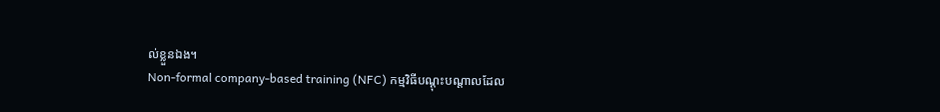ល់ខ្លួនឯង។
Non-formal company-based training (NFC) កម្មវិធីបណ្តុះបណ្តាលដែល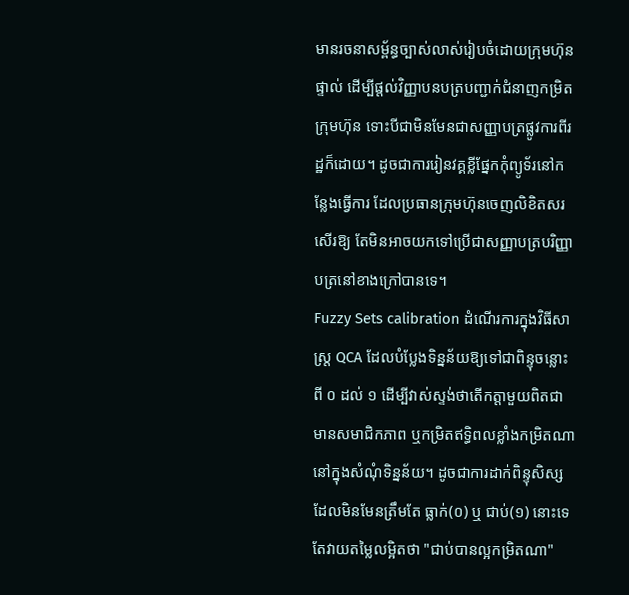មានរចនាសម្ព័ន្ធច្បាស់លាស់រៀបចំដោយក្រុមហ៊ុនផ្ទាល់ ដើម្បីផ្តល់វិញ្ញាបនបត្របញ្ជាក់ជំនាញកម្រិតក្រុមហ៊ុន ទោះបីជាមិនមែនជាសញ្ញាបត្រផ្លូវការពីរដ្ឋក៏ដោយ។ ដូចជាការរៀនវគ្គខ្លីផ្នែកកុំព្យូទ័រនៅកន្លែងធ្វើការ ដែលប្រធានក្រុមហ៊ុនចេញលិខិតសរសើរឱ្យ តែមិនអាចយកទៅប្រើជាសញ្ញាបត្របរិញ្ញាបត្រនៅខាងក្រៅបានទេ។
Fuzzy Sets calibration ដំណើរការក្នុងវិធីសាស្ត្រ QCA ដែលបំប្លែងទិន្នន័យឱ្យទៅជាពិន្ទុចន្លោះពី ០ ដល់ ១ ដើម្បីវាស់ស្ទង់ថាតើកត្តាមួយពិតជាមានសមាជិកភាព ឬកម្រិតឥទ្ធិពលខ្លាំងកម្រិតណានៅក្នុងសំណុំទិន្នន័យ។ ដូចជាការដាក់ពិន្ទុសិស្សដែលមិនមែនត្រឹមតែ ធ្លាក់(០) ឬ ជាប់(១) នោះទេ តែវាយតម្លៃលម្អិតថា "ជាប់បានល្អកម្រិតណា"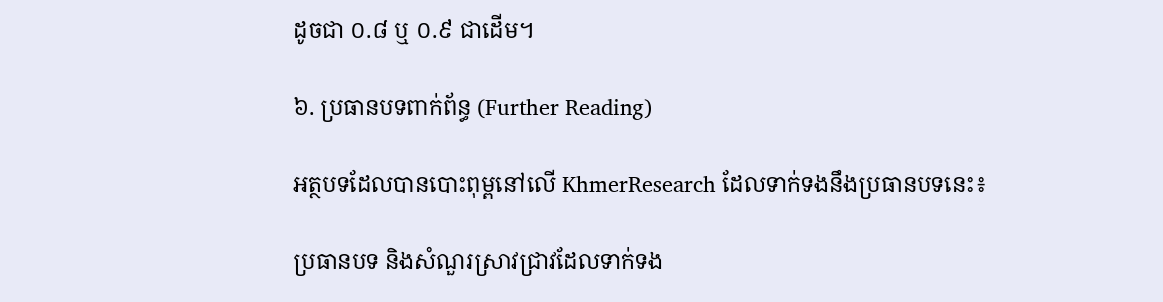ដូចជា ០.៨ ឬ ០.៩ ជាដើម។

៦. ប្រធានបទពាក់ព័ន្ធ (Further Reading)

អត្ថបទដែលបានបោះពុម្ពនៅលើ KhmerResearch ដែលទាក់ទងនឹងប្រធានបទនេះ៖

ប្រធានបទ និងសំណួរស្រាវជ្រាវដែលទាក់ទង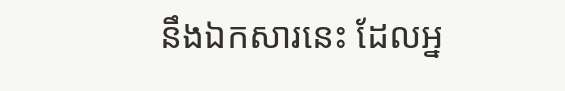នឹងឯកសារនេះ ដែលអ្ន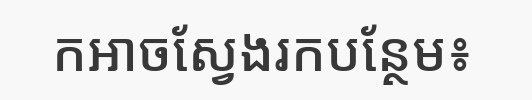កអាចស្វែងរកបន្ថែម៖